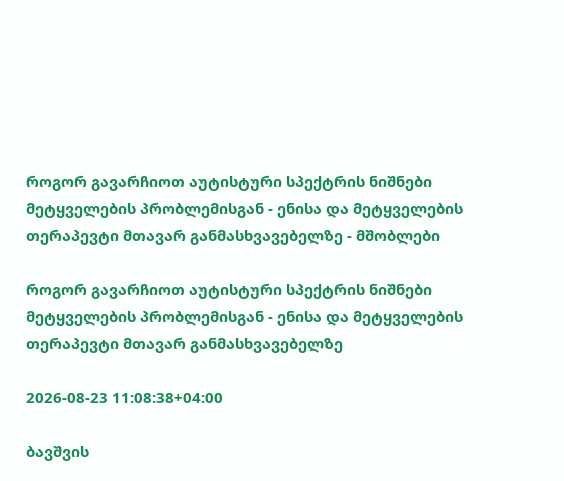როგორ გავარჩიოთ აუტისტური სპექტრის ნიშნები მეტყველების პრობლემისგან - ენისა და მეტყველების თერაპევტი მთავარ განმასხვავებელზე - მშობლები

როგორ გავარჩიოთ აუტისტური სპექტრის ნიშნები მეტყველების პრობლემისგან - ენისა და მეტყველების თერაპევტი მთავარ განმასხვავებელზე

2026-08-23 11:08:38+04:00

ბავშვის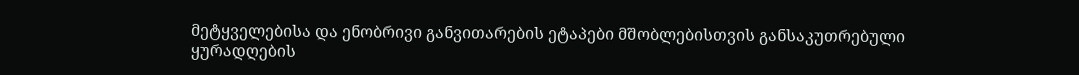მეტყველებისა და ენობრივი განვითარების ეტაპები მშობლებისთვის განსაკუთრებული ყურადღების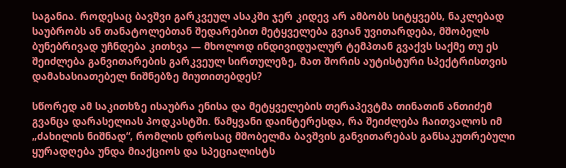საგანია. როდესაც ბავშვი გარკვეულ ასაკში ჯერ კიდევ არ ამბობს სიტყვებს, ნაკლებად საუბრობს ან თანატოლებთან შედარებით მეტყველება გვიან უვითარდება, მშობელს ბუნებრივად უჩნდება კითხვა — მხოლოდ ინდივიდუალურ ტემპთან გვაქვს საქმე თუ ეს შეიძლება განვითარების გარკვეულ სირთულეზე, მათ შორის აუტისტური სპექტრისთვის დამახასიათებელ ნიშნებზე მიუთითებდეს?

სწორედ ამ საკითხზე ისაუბრა ენისა და მეტყველების თერაპევტმა თინათინ ანთიძემ გვანცა დარასელიას პოდკასტში. წამყვანი დაინტერესდა, რა შეიძლება ჩაითვალოს იმ „ძახილის ნიშნად“, რომლის დროსაც მშობელმა ბავშვის განვითარებას განსაკუთრებული ყურადღება უნდა მიაქციოს და სპეციალისტს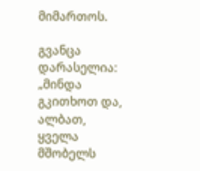მიმართოს.

გვანცა დარასელია: „მინდა გკითხოთ და, ალბათ, ყველა მშობელს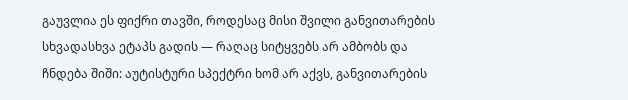გაუვლია ეს ფიქრი თავში, როდესაც მისი შვილი განვითარების სხვადასხვა ეტაპს გადის — რაღაც სიტყვებს არ ამბობს და ჩნდება შიში: აუტისტური სპექტრი ხომ არ აქვს, განვითარების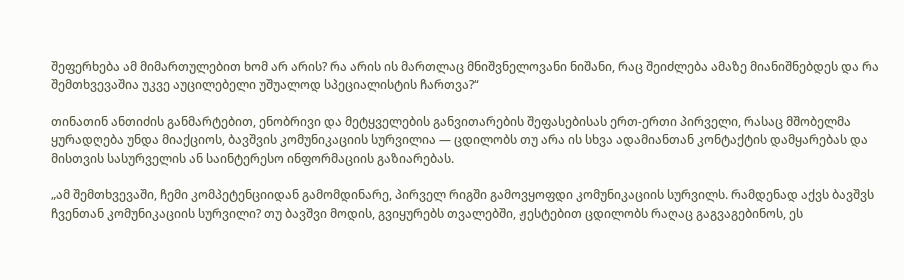შეფერხება ამ მიმართულებით ხომ არ არის? რა არის ის მართლაც მნიშვნელოვანი ნიშანი, რაც შეიძლება ამაზე მიანიშნებდეს და რა შემთხვევაშია უკვე აუცილებელი უშუალოდ სპეციალისტის ჩართვა?“

თინათინ ანთიძის განმარტებით, ენობრივი და მეტყველების განვითარების შეფასებისას ერთ-ერთი პირველი, რასაც მშობელმა ყურადღება უნდა მიაქციოს, ბავშვის კომუნიკაციის სურვილია — ცდილობს თუ არა ის სხვა ადამიანთან კონტაქტის დამყარებას და მისთვის სასურველის ან საინტერესო ინფორმაციის გაზიარებას.

„ამ შემთხვევაში, ჩემი კომპეტენციიდან გამომდინარე, პირველ რიგში გამოვყოფდი კომუნიკაციის სურვილს. რამდენად აქვს ბავშვს ჩვენთან კომუნიკაციის სურვილი? თუ ბავშვი მოდის, გვიყურებს თვალებში, ჟესტებით ცდილობს რაღაც გაგვაგებინოს, ეს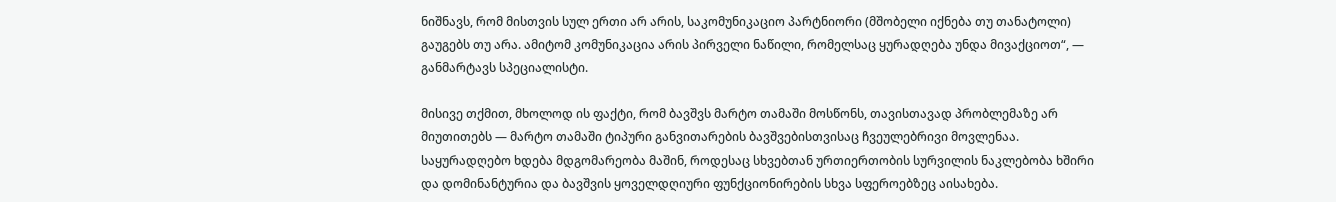ნიშნავს, რომ მისთვის სულ ერთი არ არის, საკომუნიკაციო პარტნიორი (მშობელი იქნება თუ თანატოლი) გაუგებს თუ არა. ამიტომ კომუნიკაცია არის პირველი ნაწილი, რომელსაც ყურადღება უნდა მივაქციოთ“, — განმარტავს სპეციალისტი.

მისივე თქმით, მხოლოდ ის ფაქტი, რომ ბავშვს მარტო თამაში მოსწონს, თავისთავად პრობლემაზე არ მიუთითებს — მარტო თამაში ტიპური განვითარების ბავშვებისთვისაც ჩვეულებრივი მოვლენაა. საყურადღებო ხდება მდგომარეობა მაშინ, როდესაც სხვებთან ურთიერთობის სურვილის ნაკლებობა ხშირი და დომინანტურია და ბავშვის ყოველდღიური ფუნქციონირების სხვა სფეროებზეც აისახება.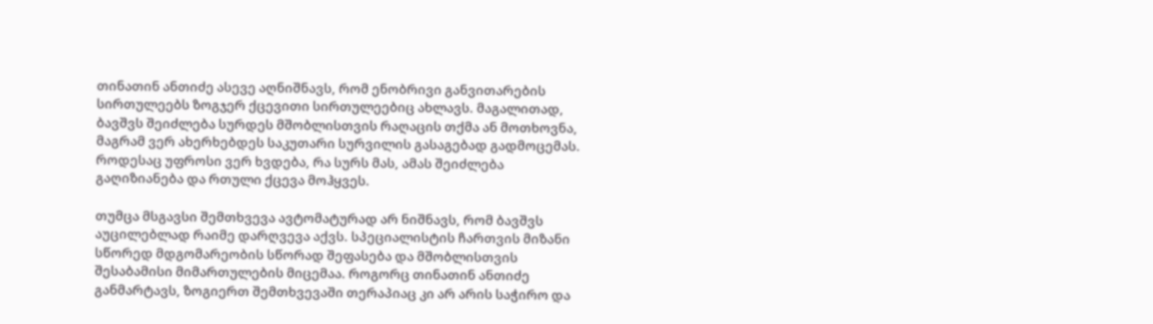თინათინ ანთიძე ასევე აღნიშნავს, რომ ენობრივი განვითარების სირთულეებს ზოგჯერ ქცევითი სირთულეებიც ახლავს. მაგალითად, ბავშვს შეიძლება სურდეს მშობლისთვის რაღაცის თქმა ან მოთხოვნა, მაგრამ ვერ ახერხებდეს საკუთარი სურვილის გასაგებად გადმოცემას. როდესაც უფროსი ვერ ხვდება, რა სურს მას, ამას შეიძლება გაღიზიანება და რთული ქცევა მოჰყვეს.

თუმცა მსგავსი შემთხვევა ავტომატურად არ ნიშნავს, რომ ბავშვს აუცილებლად რაიმე დარღვევა აქვს. სპეციალისტის ჩართვის მიზანი სწორედ მდგომარეობის სწორად შეფასება და მშობლისთვის შესაბამისი მიმართულების მიცემაა. როგორც თინათინ ანთიძე განმარტავს, ზოგიერთ შემთხვევაში თერაპიაც კი არ არის საჭირო და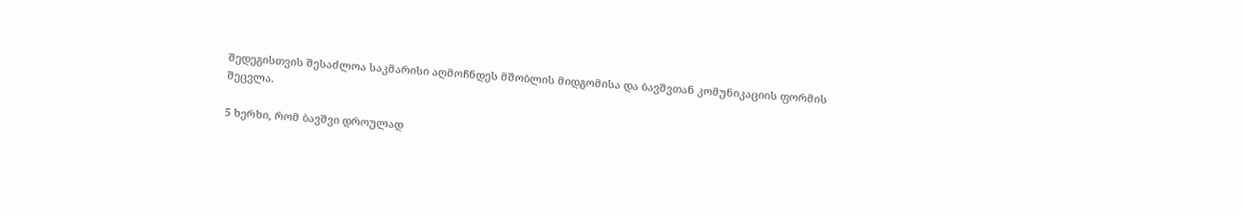შედეგისთვის შესაძლოა საკმარისი აღმოჩნდეს მშობლის მიდგომისა და ბავშვთან კომუნიკაციის ფორმის შეცვლა.

5 ხერხი, რომ ბავშვი დროულად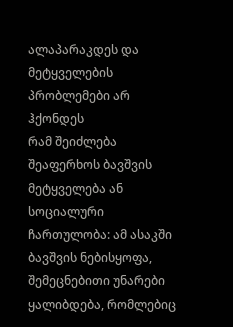ალაპარაკდეს და მეტყველების პრობლემები არ ჰქონდეს
რამ შეიძლება შეაფერხოს ბავშვის მეტყველება ან სოციალური ჩართულობა: ამ ასაკში ბავშვის ნებისყოფა, შემეცნებითი უნარები ყალიბდება, რომლებიც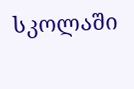სკოლაში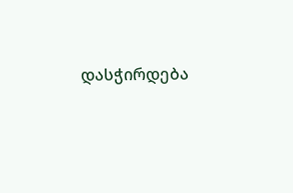დასჭირდება